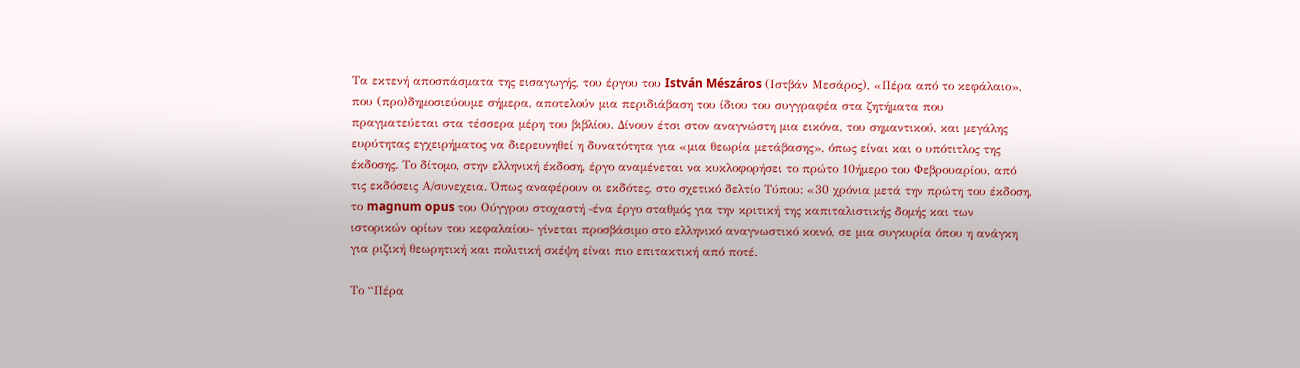Τα εκτενή αποσπάσματα της εισαγωγής, του έργου του István Mészáros (Ιστβάν Μεσάρος), «Πέρα από το κεφάλαιο», που (προ)δημοσιεύουμε σήμερα, αποτελούν μια περιδιάβαση του ίδιου του συγγραφέα στα ζητήματα που πραγματεύεται στα τέσσερα μέρη του βιβλίου. Δίνουν έτσι στον αναγνώστη μια εικόνα, του σημαντικού, και μεγάλης ευρύτητας εγχειρήματος να διερευνηθεί η δυνατότητα για «μια θεωρία μετάβασης», όπως είναι και ο υπότιτλος της έκδοσης. Το δίτομο, στην ελληνική έκδοση, έργο αναμένεται να κυκλοφορήσει το πρώτο 10ήμερο του Φεβρουαρίου, από τις εκδόσεις Α/συνεχεια. Όπως αναφέρουν οι εκδότες, στο σχετικό δελτίο Τύπου: «30 χρόνια μετά την πρώτη του έκδοση, το magnum opus του Ούγγρου στοχαστή ‒ένα έργο σταθμός για την κριτική της καπιταλιστικής δομής και των ιστορικών ορίων του κεφαλαίου‒ γίνεται προσβάσιμο στο ελληνικό αναγνωστικό κοινό, σε μια συγκυρία όπου η ανάγκη για ριζική θεωρητική και πολιτική σκέψη είναι πιο επιτακτική από ποτέ.

Το “Πέρα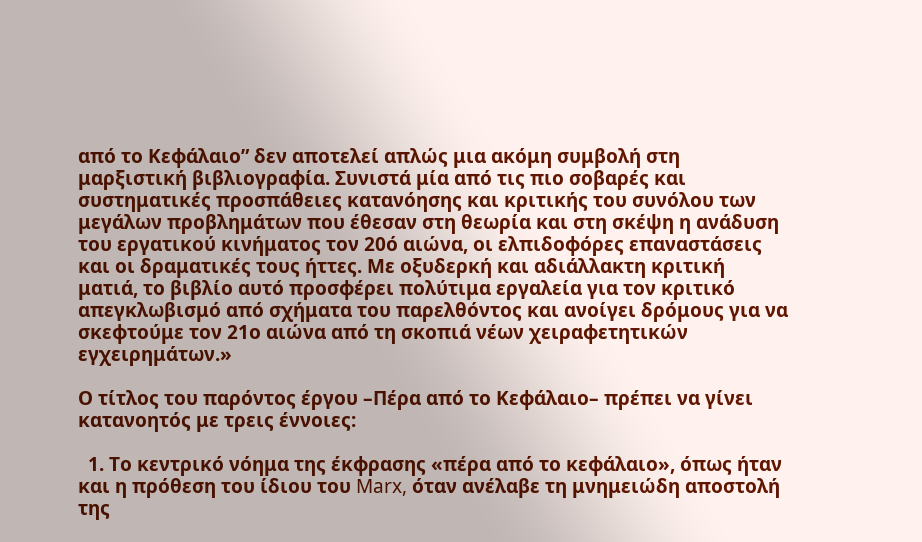από το Κεφάλαιο” δεν αποτελεί απλώς μια ακόμη συμβολή στη μαρξιστική βιβλιογραφία. Συνιστά μία από τις πιο σοβαρές και συστηματικές προσπάθειες κατανόησης και κριτικής του συνόλου των μεγάλων προβλημάτων που έθεσαν στη θεωρία και στη σκέψη η ανάδυση του εργατικού κινήματος τον 20ό αιώνα, οι ελπιδοφόρες επαναστάσεις και οι δραματικές τους ήττες. Με οξυδερκή και αδιάλλακτη κριτική ματιά, το βιβλίο αυτό προσφέρει πολύτιμα εργαλεία για τον κριτικό απεγκλωβισμό από σχήματα του παρελθόντος και ανοίγει δρόμους για να σκεφτούμε τον 21ο αιώνα από τη σκοπιά νέων χειραφετητικών εγχειρημάτων.»

Ο τίτλος του παρόντος έργου –Πέρα από το Κεφάλαιο– πρέπει να γίνει κατανοητός με τρεις έννοιες:

  1. Το κεντρικό νόημα της έκφρασης «πέρα από το κεφάλαιο», όπως ήταν και η πρόθεση του ίδιου του Marx, όταν ανέλαβε τη μνημειώδη αποστολή της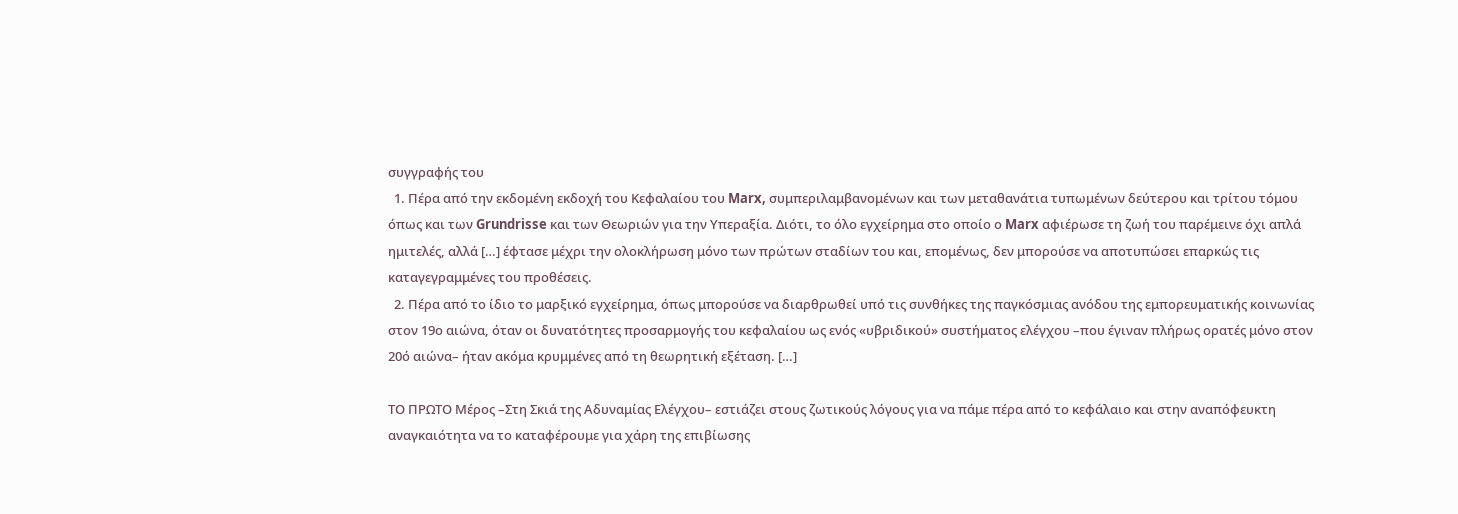συγγραφής του
  1. Πέρα από την εκδομένη εκδοχή του Κεφαλαίου του Marx, συμπεριλαμβανομένων και των μεταθανάτια τυπωμένων δεύτερου και τρίτου τόμου όπως και των Grundrisse και των Θεωριών για την Υπεραξία. Διότι, το όλο εγχείρημα στο οποίο ο Marx αφιέρωσε τη ζωή του παρέμεινε όχι απλά ημιτελές, αλλά […] έφτασε μέχρι την ολοκλήρωση μόνο των πρώτων σταδίων του και, επομένως, δεν μπορούσε να αποτυπώσει επαρκώς τις καταγεγραμμένες του προθέσεις.
  2. Πέρα από το ίδιο το μαρξικό εγχείρημα, όπως μπορούσε να διαρθρωθεί υπό τις συνθήκες της παγκόσμιας ανόδου της εμπορευματικής κοινωνίας στον 19ο αιώνα, όταν οι δυνατότητες προσαρμογής του κεφαλαίου ως ενός «υβριδικού» συστήματος ελέγχου –που έγιναν πλήρως ορατές μόνο στον 20ό αιώνα– ήταν ακόμα κρυμμένες από τη θεωρητική εξέταση. […]

ΤΟ ΠΡΩΤΟ Μέρος –Στη Σκιά της Αδυναμίας Ελέγχου– εστιάζει στους ζωτικούς λόγους για να πάμε πέρα από το κεφάλαιο και στην αναπόφευκτη αναγκαιότητα να το καταφέρουμε για χάρη της επιβίωσης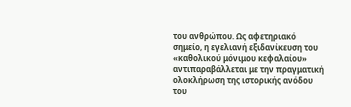του ανθρώπου. Ως αφετηριακό σημείο, η εγελιανή εξιδανίκευση του «καθολικού μόνιμου κεφαλαίου» αντιπαραβάλλεται με την πραγματική ολοκλήρωση της ιστορικής ανόδου του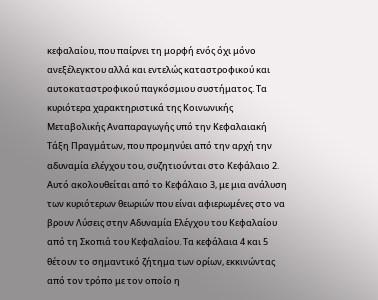κεφαλαίου, που παίρνει τη μορφή ενός όχι μόνο ανεξέλεγκτου αλλά και εντελώς καταστροφικού και αυτοκαταστροφικού παγκόσμιου συστήματος. Τα κυριότερα χαρακτηριστικά της Κοινωνικής Μεταβολικής Αναπαραγωγής υπό την Κεφαλαιακή Τάξη Πραγμάτων, που προμηνύει από την αρχή την αδυναμία ελέγχου του, συζητιούνται στο Κεφάλαιο 2. Αυτό ακολουθείται από το Κεφάλαιο 3, με μια ανάλυση των κυριότερων θεωριών που είναι αφιερωμένες στο να βρουν Λύσεις στην Αδυναμία Ελέγχου του Κεφαλαίου από τη Σκοπιά του Κεφαλαίου. Τα κεφάλαια 4 και 5 θέτουν το σημαντικό ζήτημα των ορίων, εκκινώντας από τον τρόπο με τον οποίο η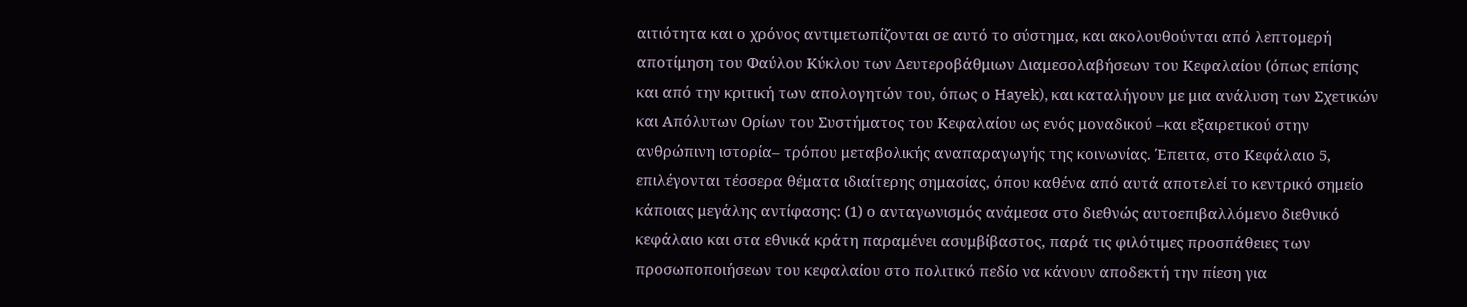αιτιότητα και ο χρόνος αντιμετωπίζονται σε αυτό το σύστημα, και ακολουθούνται από λεπτομερή αποτίμηση του Φαύλου Κύκλου των Δευτεροβάθμιων Διαμεσολαβήσεων του Κεφαλαίου (όπως επίσης και από την κριτική των απολογητών του, όπως ο Hayek), και καταλήγουν με μια ανάλυση των Σχετικών και Απόλυτων Ορίων του Συστήματος του Κεφαλαίου ως ενός μοναδικού –και εξαιρετικού στην ανθρώπινη ιστορία– τρόπου μεταβολικής αναπαραγωγής της κοινωνίας. Έπειτα, στο Κεφάλαιο 5, επιλέγονται τέσσερα θέματα ιδιαίτερης σημασίας, όπου καθένα από αυτά αποτελεί το κεντρικό σημείο κάποιας μεγάλης αντίφασης: (1) ο ανταγωνισμός ανάμεσα στο διεθνώς αυτοεπιβαλλόμενο διεθνικό κεφάλαιο και στα εθνικά κράτη παραμένει ασυμβίβαστος, παρά τις φιλότιμες προσπάθειες των προσωποποιήσεων του κεφαλαίου στο πολιτικό πεδίο να κάνουν αποδεκτή την πίεση για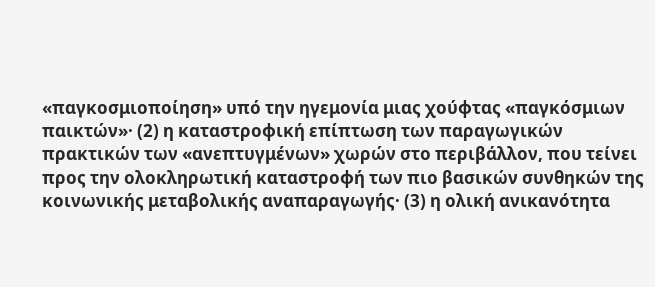«παγκοσμιοποίηση» υπό την ηγεμονία μιας χούφτας «παγκόσμιων παικτών»· (2) η καταστροφική επίπτωση των παραγωγικών πρακτικών των «ανεπτυγμένων» χωρών στο περιβάλλον, που τείνει προς την ολοκληρωτική καταστροφή των πιο βασικών συνθηκών της κοινωνικής μεταβολικής αναπαραγωγής· (3) η ολική ανικανότητα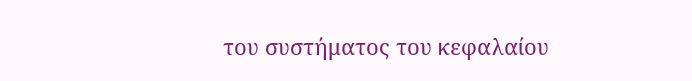του συστήματος του κεφαλαίου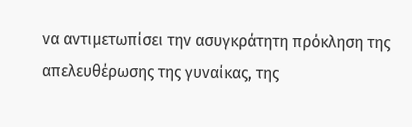να αντιμετωπίσει την ασυγκράτητη πρόκληση της απελευθέρωσης της γυναίκας, της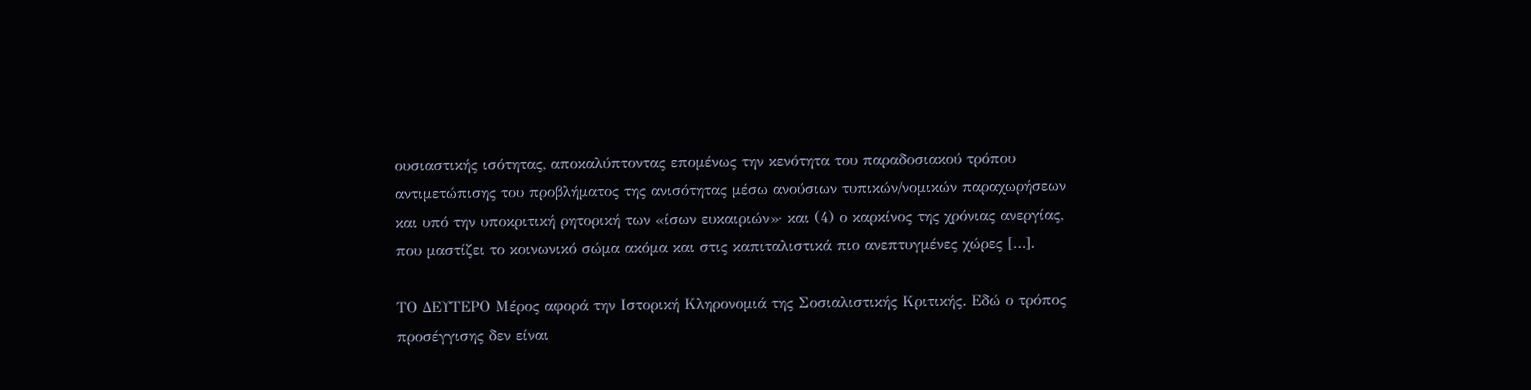ουσιαστικής ισότητας, αποκαλύπτοντας επομένως την κενότητα του παραδοσιακού τρόπου αντιμετώπισης του προβλήματος της ανισότητας μέσω ανούσιων τυπικών/νομικών παραχωρήσεων και υπό την υποκριτική ρητορική των «ίσων ευκαιριών»· και (4) ο καρκίνος της χρόνιας ανεργίας, που μαστίζει το κοινωνικό σώμα ακόμα και στις καπιταλιστικά πιο ανεπτυγμένες χώρες […].

ΤΟ ΔΕΥΤΕΡΟ Μέρος αφορά την Ιστορική Κληρονομιά της Σοσιαλιστικής Κριτικής. Εδώ ο τρόπος προσέγγισης δεν είναι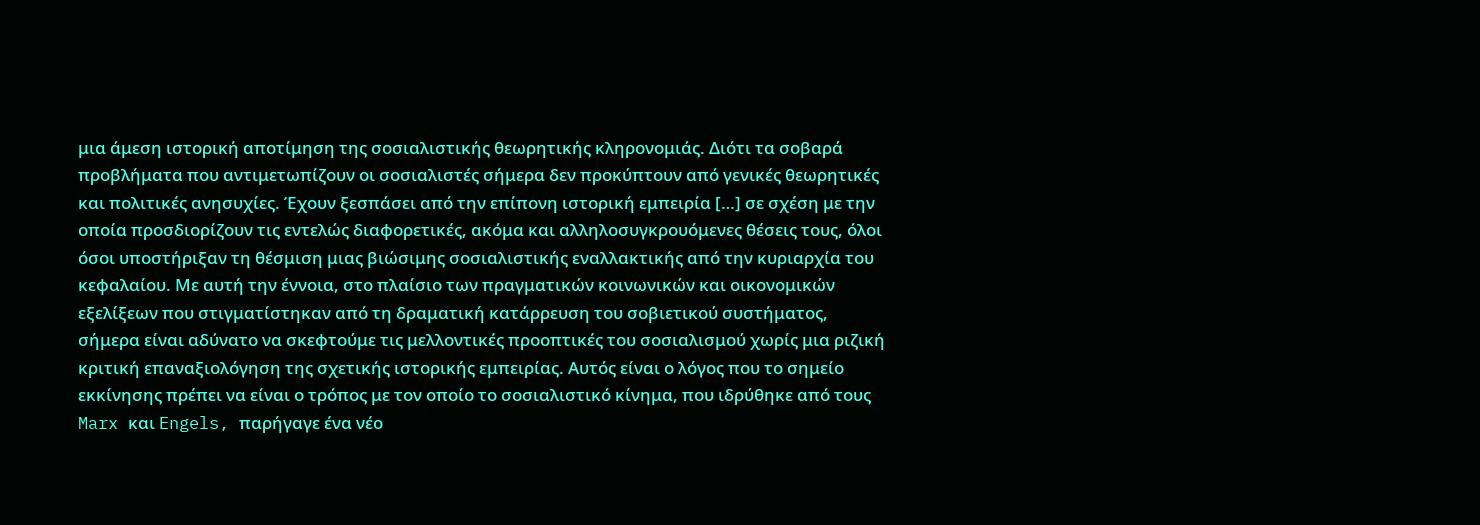μια άμεση ιστορική αποτίμηση της σοσιαλιστικής θεωρητικής κληρονομιάς. Διότι τα σοβαρά προβλήματα που αντιμετωπίζουν οι σοσιαλιστές σήμερα δεν προκύπτουν από γενικές θεωρητικές και πολιτικές ανησυχίες. Έχουν ξεσπάσει από την επίπονη ιστορική εμπειρία […] σε σχέση με την οποία προσδιορίζουν τις εντελώς διαφορετικές, ακόμα και αλληλοσυγκρουόμενες θέσεις τους, όλοι όσοι υποστήριξαν τη θέσμιση μιας βιώσιμης σοσιαλιστικής εναλλακτικής από την κυριαρχία του κεφαλαίου. Με αυτή την έννοια, στο πλαίσιο των πραγματικών κοινωνικών και οικονομικών εξελίξεων που στιγματίστηκαν από τη δραματική κατάρρευση του σοβιετικού συστήματος, σήμερα είναι αδύνατο να σκεφτούμε τις μελλοντικές προοπτικές του σοσιαλισμού χωρίς μια ριζική κριτική επαναξιολόγηση της σχετικής ιστορικής εμπειρίας. Αυτός είναι ο λόγος που το σημείο εκκίνησης πρέπει να είναι ο τρόπος με τον οποίο το σοσιαλιστικό κίνημα, που ιδρύθηκε από τους Marx και Engels, παρήγαγε ένα νέο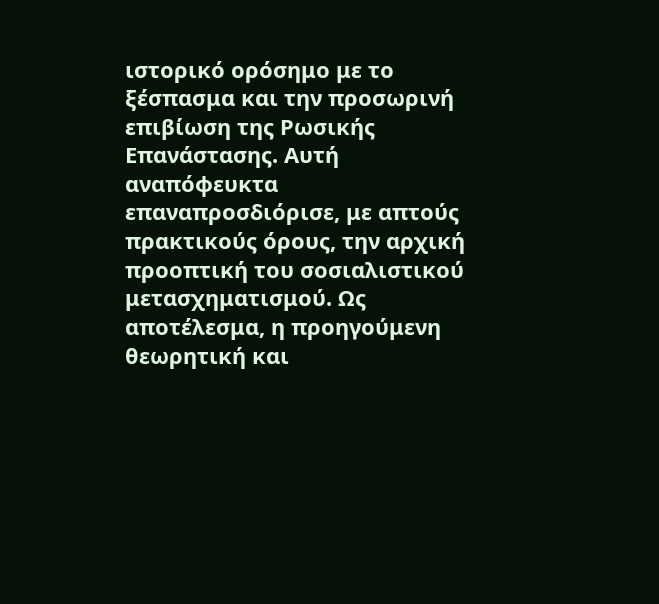ιστορικό ορόσημο με το ξέσπασμα και την προσωρινή επιβίωση της Ρωσικής Επανάστασης. Αυτή αναπόφευκτα επαναπροσδιόρισε, με απτούς πρακτικούς όρους, την αρχική προοπτική του σοσιαλιστικού μετασχηματισμού. Ως αποτέλεσμα, η προηγούμενη θεωρητική και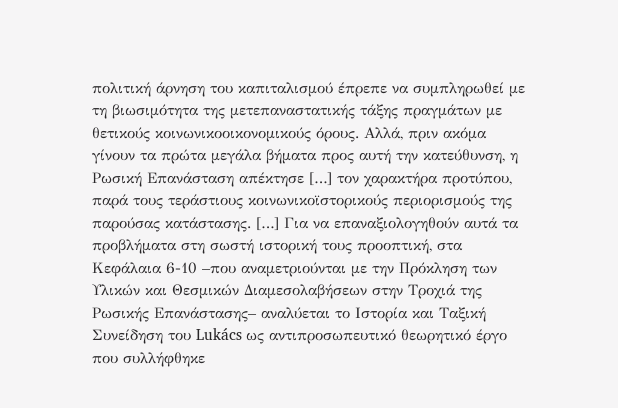πολιτική άρνηση του καπιταλισμού έπρεπε να συμπληρωθεί με τη βιωσιμότητα της μετεπαναστατικής τάξης πραγμάτων με θετικούς κοινωνικοοικονομικούς όρους. Αλλά, πριν ακόμα γίνουν τα πρώτα μεγάλα βήματα προς αυτή την κατεύθυνση, η Ρωσική Eπανάσταση απέκτησε […] τον χαρακτήρα προτύπου, παρά τους τεράστιους κοινωνικοϊστορικούς περιορισμούς της παρούσας κατάστασης. […] Για να επαναξιολογηθούν αυτά τα προβλήματα στη σωστή ιστορική τους προοπτική, στα Κεφάλαια 6-10 –που αναμετριούνται με την Πρόκληση των Υλικών και Θεσμικών Διαμεσολαβήσεων στην Τροχιά της Ρωσικής Επανάστασης– αναλύεται το Ιστορία και Ταξική Συνείδηση του Lukács ως αντιπροσωπευτικό θεωρητικό έργο που συλλήφθηκε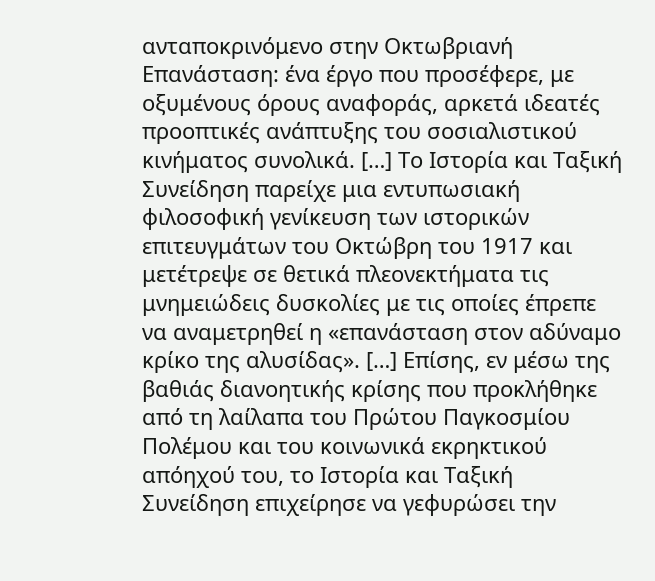ανταποκρινόμενο στην Οκτωβριανή Επανάσταση: ένα έργο που προσέφερε, με οξυμένους όρους αναφοράς, αρκετά ιδεατές προοπτικές ανάπτυξης του σοσιαλιστικού κινήματος συνολικά. […] Το Ιστορία και Ταξική Συνείδηση παρείχε μια εντυπωσιακή φιλοσοφική γενίκευση των ιστορικών επιτευγμάτων του Οκτώβρη του 1917 και μετέτρεψε σε θετικά πλεονεκτήματα τις μνημειώδεις δυσκολίες με τις οποίες έπρεπε να αναμετρηθεί η «επανάσταση στον αδύναμο κρίκο της αλυσίδας». […] Επίσης, εν μέσω της βαθιάς διανοητικής κρίσης που προκλήθηκε από τη λαίλαπα του Πρώτου Παγκοσμίου Πολέμου και του κοινωνικά εκρηκτικού απόηχού του, το Ιστορία και Ταξική Συνείδηση επιχείρησε να γεφυρώσει την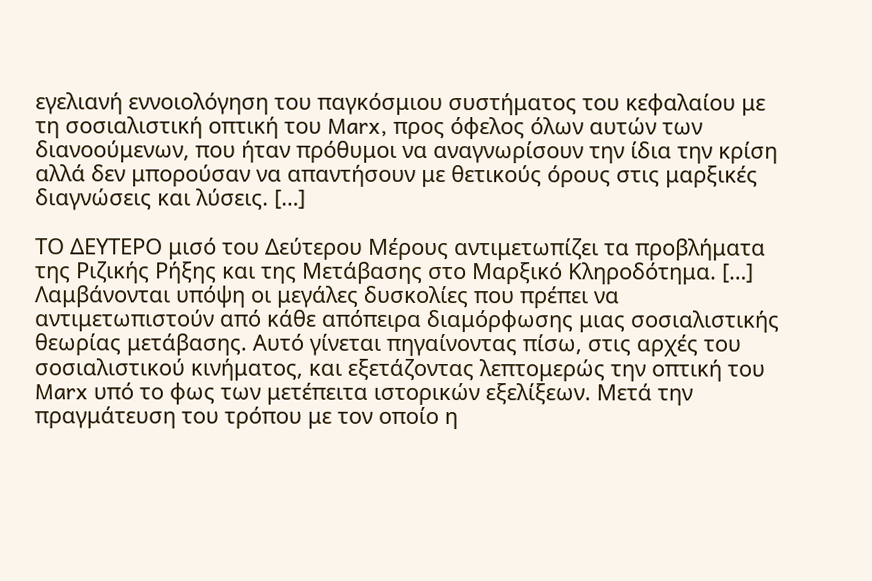εγελιανή εννοιολόγηση του παγκόσμιου συστήματος του κεφαλαίου με τη σοσιαλιστική οπτική του Marx, προς όφελος όλων αυτών των διανοούμενων, που ήταν πρόθυμοι να αναγνωρίσουν την ίδια την κρίση αλλά δεν μπορούσαν να απαντήσουν με θετικούς όρους στις μαρξικές διαγνώσεις και λύσεις. […]

ΤΟ ΔΕΥΤΕΡΟ μισό του Δεύτερου Μέρους αντιμετωπίζει τα προβλήματα της Ριζικής Ρήξης και της Μετάβασης στο Μαρξικό Κληροδότημα. […] Λαμβάνονται υπόψη οι μεγάλες δυσκολίες που πρέπει να αντιμετωπιστούν από κάθε απόπειρα διαμόρφωσης μιας σοσιαλιστικής θεωρίας μετάβασης. Αυτό γίνεται πηγαίνοντας πίσω, στις αρχές του σοσιαλιστικού κινήματος, και εξετάζοντας λεπτομερώς την οπτική του Marx υπό το φως των μετέπειτα ιστορικών εξελίξεων. Μετά την πραγμάτευση του τρόπου με τον οποίο η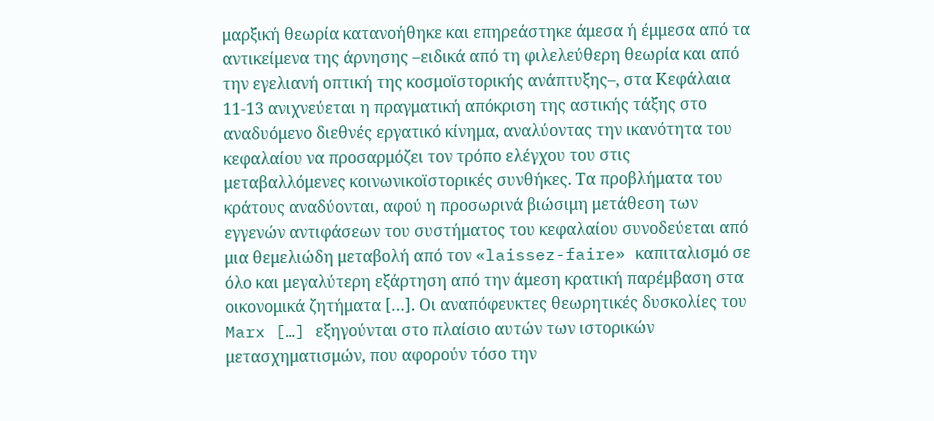μαρξική θεωρία κατανοήθηκε και επηρεάστηκε άμεσα ή έμμεσα από τα αντικείμενα της άρνησης –ειδικά από τη φιλελεύθερη θεωρία και από την εγελιανή οπτική της κοσμοϊστορικής ανάπτυξης–, στα Κεφάλαια 11-13 ανιχνεύεται η πραγματική απόκριση της αστικής τάξης στο αναδυόμενο διεθνές εργατικό κίνημα, αναλύοντας την ικανότητα του κεφαλαίου να προσαρμόζει τον τρόπο ελέγχου του στις μεταβαλλόμενες κοινωνικοϊστορικές συνθήκες. Τα προβλήματα του κράτους αναδύονται, αφού η προσωρινά βιώσιμη μετάθεση των εγγενών αντιφάσεων του συστήματος του κεφαλαίου συνοδεύεται από μια θεμελιώδη μεταβολή από τον «laissez-faire» καπιταλισμό σε όλο και μεγαλύτερη εξάρτηση από την άμεση κρατική παρέμβαση στα οικονομικά ζητήματα […]. Οι αναπόφευκτες θεωρητικές δυσκολίες του Marx […] εξηγούνται στο πλαίσιο αυτών των ιστορικών μετασχηματισμών, που αφορούν τόσο την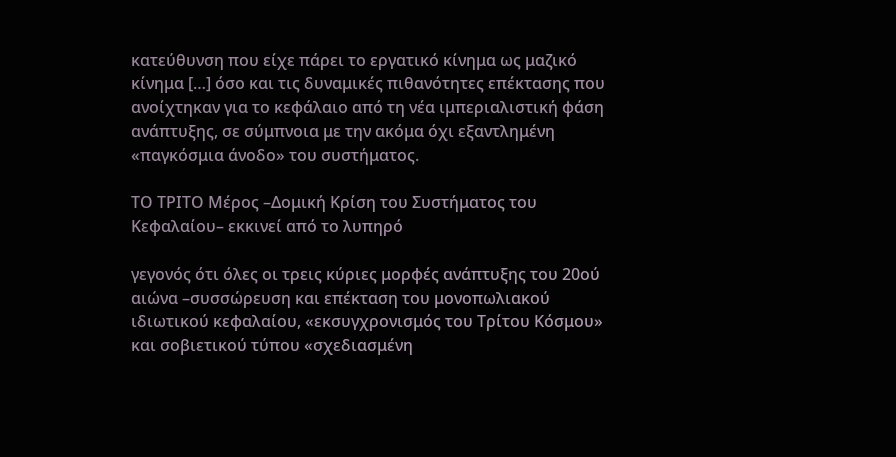κατεύθυνση που είχε πάρει το εργατικό κίνημα ως μαζικό κίνημα […] όσο και τις δυναμικές πιθανότητες επέκτασης που ανοίχτηκαν για το κεφάλαιο από τη νέα ιμπεριαλιστική φάση ανάπτυξης, σε σύμπνοια με την ακόμα όχι εξαντλημένη «παγκόσμια άνοδο» του συστήματος.

ΤΟ ΤΡΙΤΟ Μέρος –Δομική Κρίση του Συστήματος του Κεφαλαίου– εκκινεί από το λυπηρό

γεγονός ότι όλες οι τρεις κύριες μορφές ανάπτυξης του 20ού αιώνα –συσσώρευση και επέκταση του μονοπωλιακού ιδιωτικού κεφαλαίου, «εκσυγχρονισμός του Τρίτου Κόσμου» και σοβιετικού τύπου «σχεδιασμένη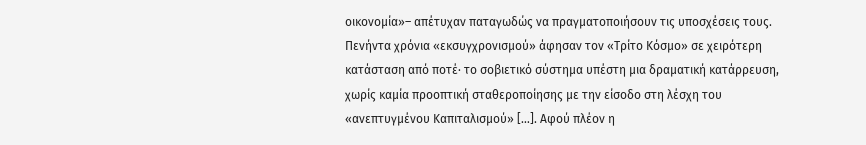οικονομία»– απέτυχαν παταγωδώς να πραγματοποιήσουν τις υποσχέσεις τους. Πενήντα χρόνια «εκσυγχρονισμού» άφησαν τον «Τρίτο Κόσμο» σε χειρότερη κατάσταση από ποτέ· το σοβιετικό σύστημα υπέστη μια δραματική κατάρρευση, χωρίς καμία προοπτική σταθεροποίησης με την είσοδο στη λέσχη του «ανεπτυγμένου Καπιταλισμού» […]. Αφού πλέον η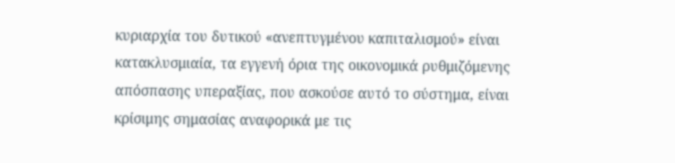κυριαρχία του δυτικού «ανεπτυγμένου καπιταλισμού» είναι κατακλυσμιαία, τα εγγενή όρια της οικονομικά ρυθμιζόμενης απόσπασης υπεραξίας, που ασκούσε αυτό το σύστημα, είναι κρίσιμης σημασίας αναφορικά με τις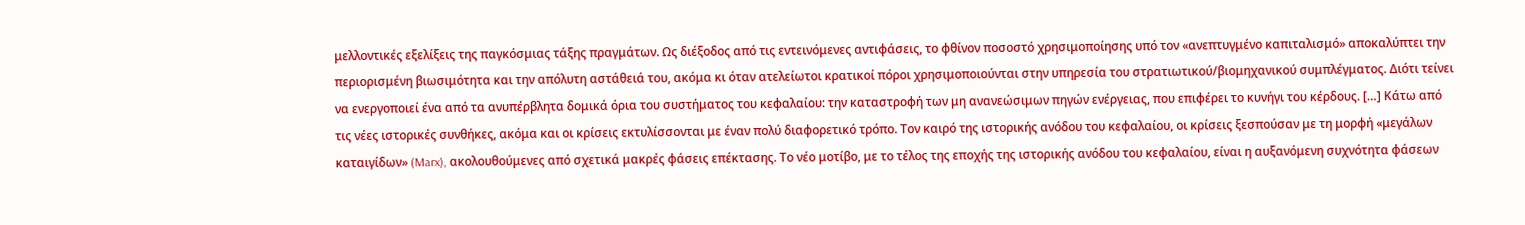μελλοντικές εξελίξεις της παγκόσμιας τάξης πραγμάτων. Ως διέξοδος από τις εντεινόμενες αντιφάσεις, το φθίνον ποσοστό χρησιμοποίησης υπό τον «ανεπτυγμένο καπιταλισμό» αποκαλύπτει την περιορισμένη βιωσιμότητα και την απόλυτη αστάθειά του, ακόμα κι όταν ατελείωτοι κρατικοί πόροι χρησιμοποιούνται στην υπηρεσία του στρατιωτικού/βιομηχανικού συμπλέγματος. Διότι τείνει να ενεργοποιεί ένα από τα ανυπέρβλητα δομικά όρια του συστήματος του κεφαλαίου: την καταστροφή των μη ανανεώσιμων πηγών ενέργειας, που επιφέρει το κυνήγι του κέρδους. […] Κάτω από τις νέες ιστορικές συνθήκες, ακόμα και οι κρίσεις εκτυλίσσονται με έναν πολύ διαφορετικό τρόπο. Τον καιρό της ιστορικής ανόδου του κεφαλαίου, οι κρίσεις ξεσπούσαν με τη μορφή «μεγάλων καταιγίδων» (Marx), ακολουθούμενες από σχετικά μακρές φάσεις επέκτασης. Το νέο μοτίβο, με το τέλος της εποχής της ιστορικής ανόδου του κεφαλαίου, είναι η αυξανόμενη συχνότητα φάσεων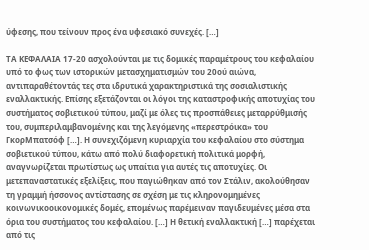ύφεσης, που τείνουν προς ένα υφεσιακό συνεχές. […]

ΤΑ ΚΕΦΑΛΑΙΑ 17-20 ασχολούνται με τις δομικές παραμέτρους του κεφαλαίου υπό το φως των ιστορικών μετασχηματισμών του 20ού αιώνα, αντιπαραθέτοντάς τες στα ιδρυτικά χαρακτηριστικά της σοσιαλιστικής εναλλακτικής. Επίσης εξετάζονται οι λόγοι της καταστροφικής αποτυχίας του συστήματος σοβιετικού τύπου, μαζί με όλες τις προσπάθειες μεταρρύθμισής του, συμπεριλαμβανομένης και της λεγόμενης «περεστρόικα» του ΓκορΜπατσόφ […]. Η συνεχιζόμενη κυριαρχία του κεφαλαίου στο σύστημα σοβιετικού τύπου, κάτω από πολύ διαφορετική πολιτικά μορφή, αναγνωρίζεται πρωτίστως ως υπαίτια για αυτές τις αποτυχίες. Οι μετεπαναστατικές εξελίξεις, που παγιώθηκαν από τον Στάλιν, ακολούθησαν τη γραμμή ήσσονος αντίστασης σε σχέση με τις κληρονομημένες κοινωνικοοικονομικές δομές, επομένως παρέμειναν παγιδευμένες μέσα στα όρια του συστήματος του κεφαλαίου. […] Η θετική εναλλακτική […] παρέχεται από τις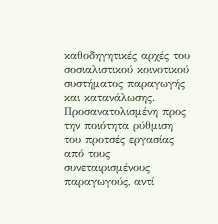καθοδηγητικές αρχές του σοσιαλιστικού κοινοτικού συστήματος παραγωγής και κατανάλωσης. Προσανατολισμένη προς την ποιότητα ρύθμιση του προτσές εργασίας από τους συνεταιρισμένους παραγωγούς, αντί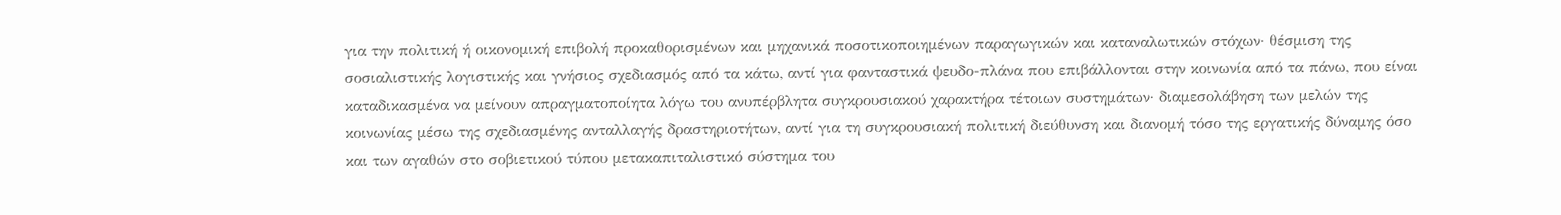για την πολιτική ή οικονομική επιβολή προκαθορισμένων και μηχανικά ποσοτικοποιημένων παραγωγικών και καταναλωτικών στόχων· θέσμιση της σοσιαλιστικής λογιστικής και γνήσιος σχεδιασμός από τα κάτω, αντί για φανταστικά ψευδο-πλάνα που επιβάλλονται στην κοινωνία από τα πάνω, που είναι καταδικασμένα να μείνουν απραγματοποίητα λόγω του ανυπέρβλητα συγκρουσιακού χαρακτήρα τέτοιων συστημάτων· διαμεσολάβηση των μελών της κοινωνίας μέσω της σχεδιασμένης ανταλλαγής δραστηριοτήτων, αντί για τη συγκρουσιακή πολιτική διεύθυνση και διανομή τόσο της εργατικής δύναμης όσο και των αγαθών στο σοβιετικού τύπου μετακαπιταλιστικό σύστημα του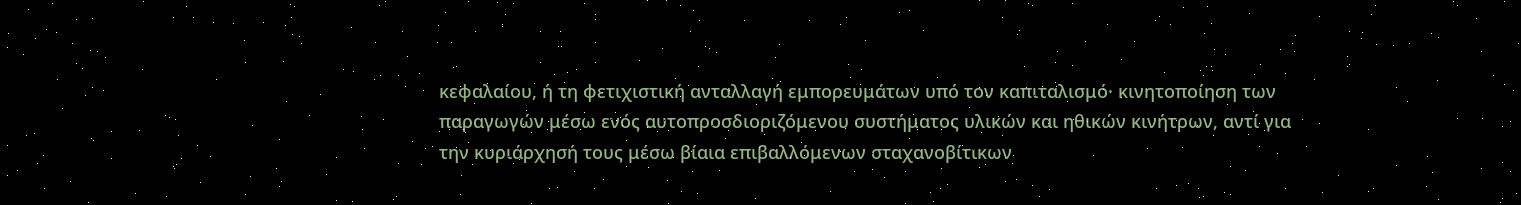κεφαλαίου, ή τη φετιχιστική ανταλλαγή εμπορευμάτων υπό τον καπιταλισμό· κινητοποίηση των παραγωγών μέσω ενός αυτοπροσδιοριζόμενου συστήματος υλικών και ηθικών κινήτρων, αντί για την κυριάρχησή τους μέσω βίαια επιβαλλόμενων σταχανοβίτικων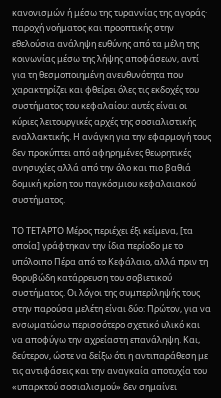κανονισμών ή μέσω της τυραννίας της αγοράς· παροχή νοήματος και προοπτικής στην εθελούσια ανάληψη ευθύνης από τα μέλη της κοινωνίας μέσω της λήψης αποφάσεων, αντί για τη θεσμοποιημένη ανευθυνότητα που χαρακτηρίζει και φθείρει όλες τις εκδοχές του συστήματος του κεφαλαίου: αυτές είναι οι κύριες λειτουργικές αρχές της σοσιαλιστικής εναλλακτικής. Η ανάγκη για την εφαρμογή τους δεν προκύπτει από αφηρημένες θεωρητικές ανησυχίες αλλά από την όλο και πιο βαθιά δομική κρίση του παγκόσμιου κεφαλαιακού συστήματος.

ΤΟ ΤΕΤΑΡΤΟ Μέρος περιέχει έξι κείμενα, [τα οποία] γράφτηκαν την ίδια περίοδο με το υπόλοιπο Πέρα από το Κεφάλαιο, αλλά πριν τη θορυβώδη κατάρρευση του σοβιετικού συστήματος. Οι λόγοι της συμπερίληψής τους στην παρούσα μελέτη είναι δύο: Πρώτον, για να ενσωματώσω περισσότερο σχετικό υλικό και να αποφύγω την αχρείαστη επανάληψη. Και, δεύτερον, ώστε να δείξω ότι η αντιπαράθεση με τις αντιφάσεις και την αναγκαία αποτυχία του «υπαρκτού σοσιαλισμού» δεν σημαίνει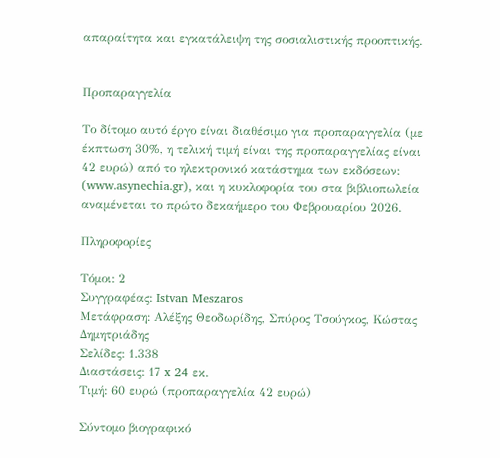απαραίτητα και εγκατάλειψη της σοσιαλιστικής προοπτικής.


Προπαραγγελία

Το δίτομο αυτό έργο είναι διαθέσιμο για προπαραγγελία (με έκπτωση 30%, η τελική τιμή είναι της προπαραγγελίας είναι 42 ευρώ) από το ηλεκτρονικό κατάστημα των εκδόσεων: (www.asynechia.gr), και η κυκλοφορία του στα βιβλιοπωλεία αναμένεται το πρώτο δεκαήμερο του Φεβρουαρίου 2026.

Πληροφορίες

Τόμοι: 2
Συγγραφέας: Istvan Meszaros
Μετάφραση: Αλέξης Θεοδωρίδης, Σπύρος Τσούγκος, Κώστας Δημητριάδης
Σελίδες: 1.338
Διαστάσεις: 17 x 24 εκ.
Τιμή: 60 ευρώ (προπαραγγελία 42 ευρώ)

Σύντομο βιογραφικό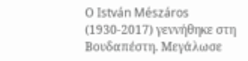Ο István Mészáros (1930-2017) γεννήθηκε στη Βουδαπέστη. Μεγάλωσε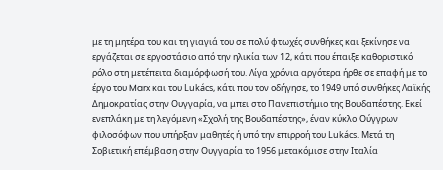με τη μητέρα του και τη γιαγιά του σε πολύ φτωχές συνθήκες και ξεκίνησε να εργάζεται σε εργοστάσιο από την ηλικία των 12, κάτι που έπαιξε καθοριστικό ρόλο στη μετέπειτα διαμόρφωσή του. Λίγα χρόνια αργότερα ήρθε σε επαφή με το έργο του Marx και του Lukács, κάτι που τον οδήγησε, το 1949 υπό συνθήκες Λαϊκής Δημοκρατίας στην Ουγγαρία, να μπει στο Πανεπιστήμιο της Βουδαπέστης. Εκεί ενεπλάκη με τη λεγόμενη «Σχολή της Βουδαπέστης», έναν κύκλο Ούγγρων φιλοσόφων που υπήρξαν μαθητές ή υπό την επιρροή του Lukács. Μετά τη Σοβιετική επέμβαση στην Ουγγαρία το 1956 μετακόμισε στην Ιταλία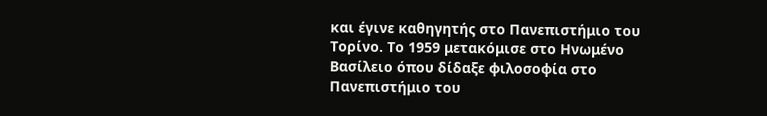και έγινε καθηγητής στο Πανεπιστήμιο του Τορίνο. Το 1959 μετακόμισε στο Ηνωμένο Βασίλειο όπου δίδαξε φιλοσοφία στο Πανεπιστήμιο του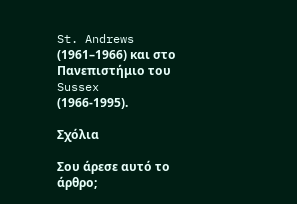St. Andrews (1961–1966) και στο Πανεπιστήμιο του Sussex (1966-1995).

Σχόλια

Σου άρεσε αυτό το άρθρο;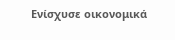Ενίσχυσε οικονομικά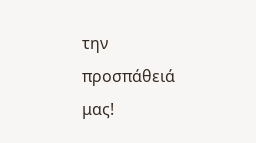την προσπάθειά μας!